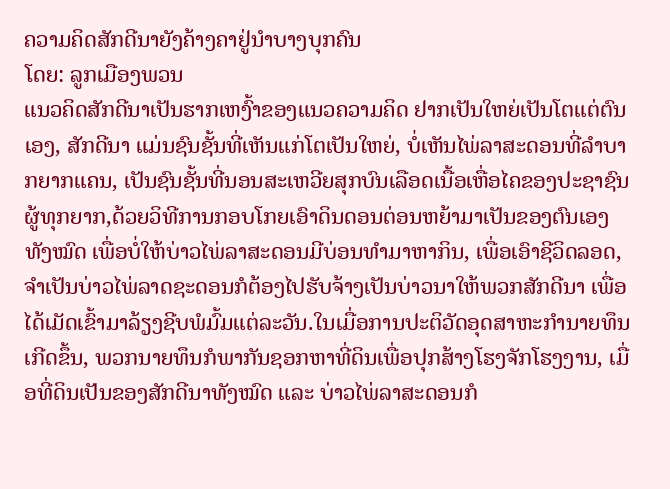ຄວາມຄິດສັກດີນາຍັງຄ້າງຄາຢູ່ນຳບາງບຸກຄົນ
ໂດຍ: ລູກເມືອງພວນ
ແນວຄິດສັກດີນາເປັນຮາກເຫງົ້າຂອງແນວຄວາມຄິດ ຢາກເປັນໃຫຍ່ເປັນໂຕແຕ່ຕົນເອງ, ສັກດີນາ ແມ່ນຊົນຊັ້ນທີ່ເຫັນແກ່ໂຕເປັນໃຫຍ່, ບໍ່ເຫັນໄພ່ລາສະດອນທີ່ລໍາບາກຍາກແຄນ, ເປັນຊົນຊັ້ນທີ່ນອນສະເຫວີຍສຸກບົນເລືອດເນື້ອເຫື່ອໄຄຂອງປະຊາຊົນຜູ້ທຸກຍາກ,ດ້ວຍວິທີການກອບໂກຍເອົາດິນດອນຕ່ອນຫຍ້າມາເປັນຂອງຕົນເອງທັງໝົດ ເພື່ອບໍ່ໃຫ້ບ່າວໄພ່ລາສະດອນມີບ່ອນທໍາມາຫາກິນ, ເພື່ອເອົາຊີວິດລອດ, ຈໍາເປັນບ່າວໄພ່ລາດຊະດອນກໍຕ້ອງໄປຮັບຈ້າງເປັນບ່າວນາໃຫ້ພວກສັກດີນາ ເພື່ອໄດ້ເມັດເຂົ້າມາລ້ຽງຊີບພໍມົ້ມແຕ່ລະວັນ.ໃນເມື່ອການປະຕິວັດອຸດສາຫະກໍານາຍທຶນເກີດຂຶ້ນ, ພວກນາຍທຶນກໍພາກັນຊອກຫາທີ່ດິນເພື່ອປຸກສ້າງໂຮງຈັກໂຮງງານ, ເມື່ອທີ່ດິນເປັນຂອງສັກດີນາທັງໝົດ ແລະ ບ່າວໄພ່ລາສະດອນກໍ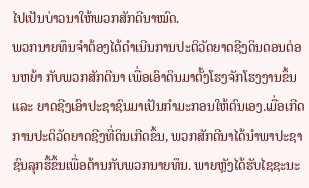ໄປເປັນບ່າວນາໃຫ້ພວກສັກດີນາໝົດ.
ພວກນາຍທຶນຈໍາຕ້ອງໄດ້ດໍາເນີນການປະຕິວັດຍາດຊີງດິນດອນຕ່ອນຫຍ້າ ກັບພວກສັກດີນາ ເພື່ອເອົາດິນມາຕັ້ງໂຮງຈັກໂຮງງານຂຶ້ນ ແລະ ຍາດຊີງເອົາປະຊາຊົນມາເປັນກໍາມະກອນໃຫ້ຕົນເອງ.ເມື່ອເກີດການປະຕິວັດຍາດຊີງທີ່ດິນເກີດຂຶ້ນ, ພວກສັກດີນາໄດ້ນໍາພາປະຊາຊົນລຸກຮື້ຂຶ້ນເພື່ອຕ້ານກັບພວກນາຍທຶນ. ພາຍຫຼັງໄດ້ຮັບໄຊຊະນະ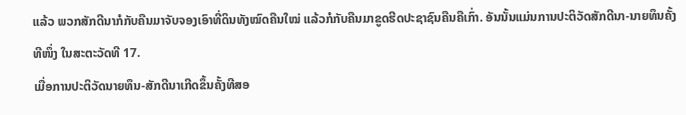ແລ້ວ ພວກສັກດີນາກໍກັບຄືນມາຈັບຈອງເອົາທີ່ດິນທັງໝົດຄືນໃໝ່ ແລ້ວກໍກັບຄືນມາຂູດຮີດປະຊາຊົນຄືນຄືເກົ່າ. ອັນນັ້ນແມ່ນການປະຕິວັດສັກດີນາ-ນາຍທຶນຄັ້ງທີໜຶ່ງ ໃນສະຕະວັດທີ 17.
ເມື່ອການປະຕິວັດນາຍທຶນ-ສັກດີນາເກີດຂຶ້ນຄັ້ງທີສອ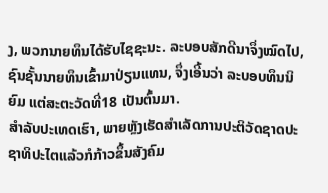ງ, ພວກນາຍທຶນໄດ້ຮັບໄຊຊະນະ. ລະບອບສັກດີນາຈຶ່ງໝົດໄປ, ຊົນຊັ້ນນາຍທຶນເຂົ້າມາປ່ຽນແທນ, ຈຶ່ງເອີ້ນວ່າ ລະບອບທຶນນິຍົມ ແຕ່ສະຕະວັດທີ່18 ເປັນຕົ້ນມາ.
ສໍາລັບປະເທດເຮົາ, ພາຍຫຼັງເຮັດສໍາເລັດການປະຕິວັດຊາດປະຊາທິປະໄຕແລ້ວກໍກ້າວຂຶ້ນສັງຄົມ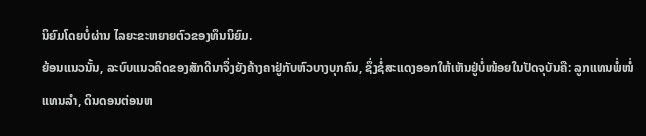ນິຍົມໂດຍບໍ່ຜ່ານ ໄລຍະຂະຫຍາຍຕົວຂອງທຶນນິຍົມ.
ຍ້ອນແນວນັ້ນ, ລະບົບແນວຄິດຂອງສັກດີນາຈຶ່ງຍັງຄ້າງຄາຢູ່ກັບຫົວບາງບຸກຄົນ, ຊຶ່ງຊໍ່ສະແດງອອກໃຫ້ເຫັນຢູ່ບໍ່ໜ້ອຍໃນປັດຈຸບັນຄື: ລູກແທນພໍ່ໜໍ່ແທນລໍາ, ດິນດອນຕ່ອນຫ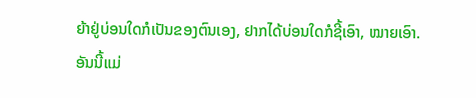ຍ້າຢູ່ບ່ອນໃດກໍເປັນຂອງຕົນເອງ, ຢາກໄດ້ບ່ອນໃດກໍຊີ້ເອົາ, ໝາຍເອົາ. ອັນນີ້ແມ່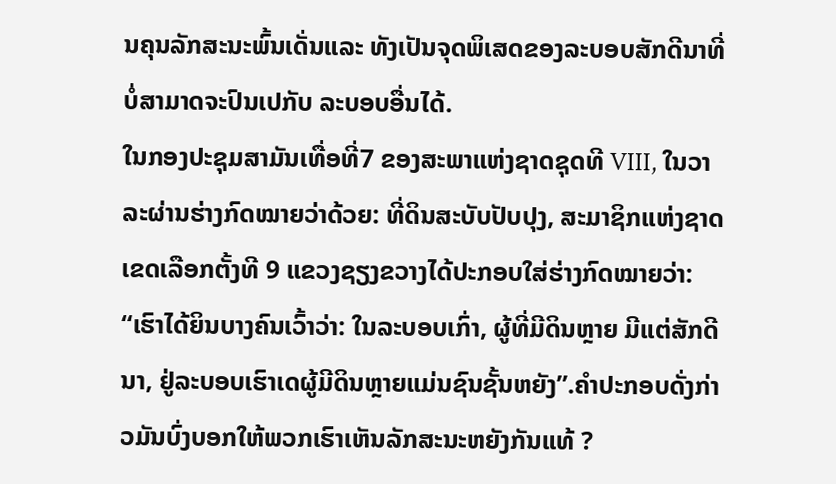ນຄຸນລັກສະນະພົ້ນເດັ່ນແລະ ທັງເປັນຈຸດພິເສດຂອງລະບອບສັກດີນາທີ່ບໍ່ສາມາດຈະປົນເປກັບ ລະບອບອື່ນໄດ້.
ໃນກອງປະຊຸມສາມັນເທື່ອທີ່7 ຂອງສະພາແຫ່ງຊາດຊຸດທີ VIII, ໃນວາລະຜ່ານຮ່າງກົດໝາຍວ່າດ້ວຍ: ທີ່ດິນສະບັບປັບປຸງ, ສະມາຊິກແຫ່ງຊາດເຂດເລືອກຕັ້ງທີ 9 ແຂວງຊຽງຂວາງໄດ້ປະກອບໃສ່ຮ່າງກົດໝາຍວ່າ: “ເຮົາໄດ້ຍິນບາງຄົນເວົ້າວ່າ: ໃນລະບອບເກົ່າ, ຜູ້ທີ່ມີດິນຫຼາຍ ມີແຕ່ສັກດີນາ, ຢູ່ລະບອບເຮົາເດຜູ້ມີດິນຫຼາຍແມ່ນຊົນຊັ້ນຫຍັງ”.ຄໍາປະກອບດັ່ງກ່າວມັນບົ່ງບອກໃຫ້ພວກເຮົາເຫັນລັກສະນະຫຍັງກັນແທ້ ?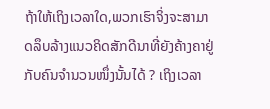ຖ້າໃຫ້ເຖິງເວລາໃດ,ພວກເຮົາຈິ່ງຈະສາມາດລຶບລ້າງແນວຄິດສັກດີນາທີ່ຍັງຄ້າງຄາຢູ່ກັບຄົນຈໍານວນໜຶ່ງນັ້ນໄດ້ ? ເຖິງເວລາ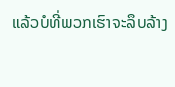ແລ້ວບໍທີ່ພວກເຮົາຈະລຶບລ້າງ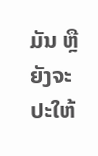ມັນ ຫຼື ຍັງຈະປະໃຫ້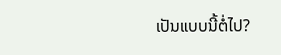ເປັນແບບນີ້ຕໍ່ໄປ?